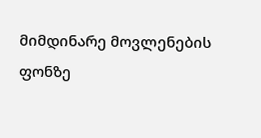მიმდინარე მოვლენების ფონზე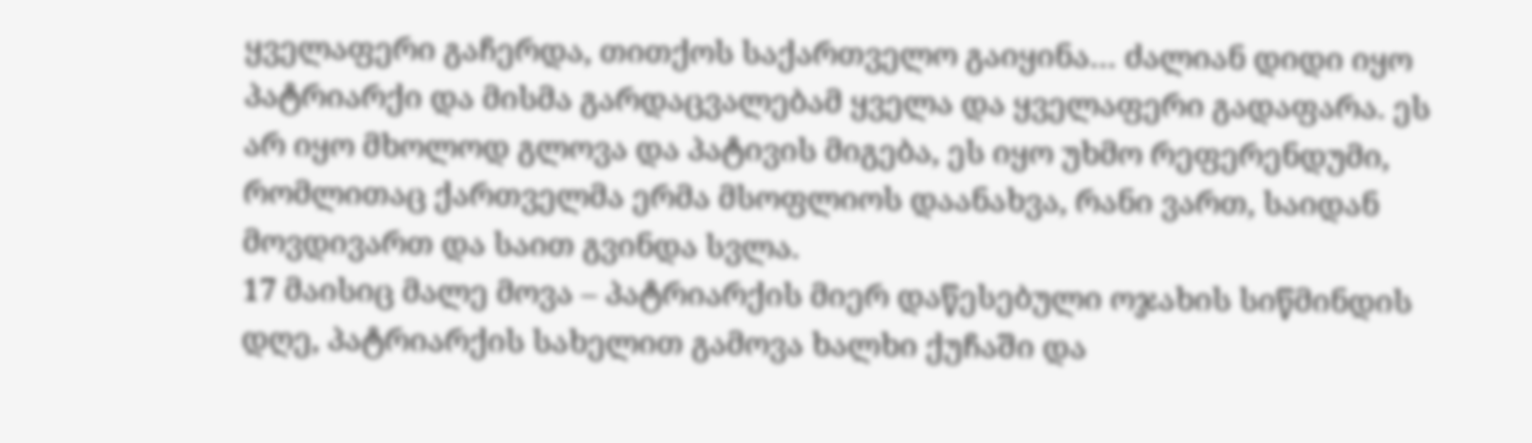ყველაფერი გაჩერდა, თითქოს საქართველო გაიყინა… ძალიან დიდი იყო პატრიარქი და მისმა გარდაცვალებამ ყველა და ყველაფერი გადაფარა. ეს არ იყო მხოლოდ გლოვა და პატივის მიგება, ეს იყო უხმო რეფერენდუმი, რომლითაც ქართველმა ერმა მსოფლიოს დაანახვა, რანი ვართ, საიდან მოვდივართ და საით გვინდა სვლა.
17 მაისიც მალე მოვა – პატრიარქის მიერ დაწესებული ოჯახის სიწმინდის დღე, პატრიარქის სახელით გამოვა ხალხი ქუჩაში და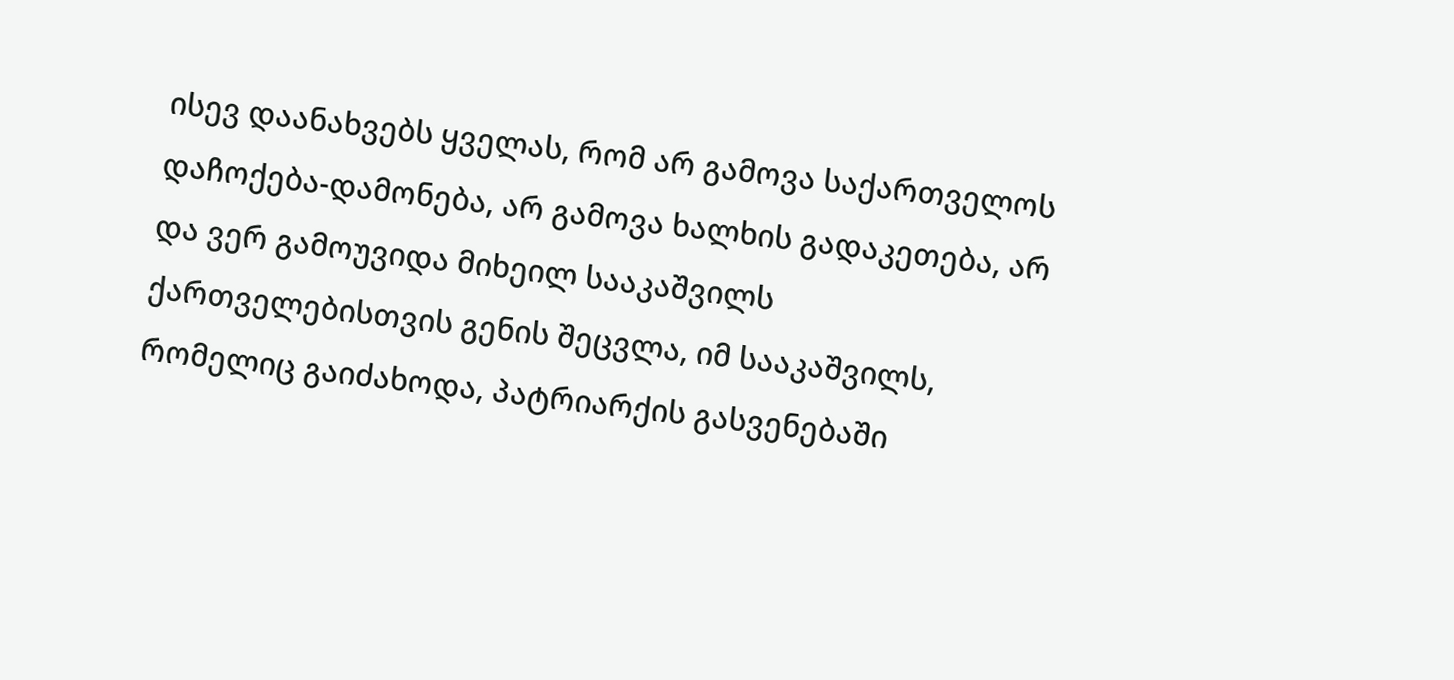ისევ დაანახვებს ყველას, რომ არ გამოვა საქართველოს დაჩოქება-დამონება, არ გამოვა ხალხის გადაკეთება, არ და ვერ გამოუვიდა მიხეილ სააკაშვილს ქართველებისთვის გენის შეცვლა, იმ სააკაშვილს, რომელიც გაიძახოდა, პატრიარქის გასვენებაში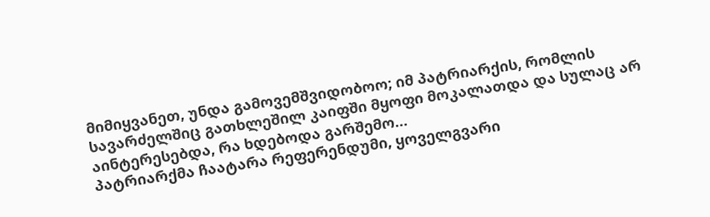მიმიყვანეთ, უნდა გამოვემშვიდობოო; იმ პატრიარქის, რომლის სავარძელშიც გათხლეშილ კაიფში მყოფი მოკალათდა და სულაც არ აინტერესებდა, რა ხდებოდა გარშემო…
პატრიარქმა ჩაატარა რეფერენდუმი, ყოველგვარი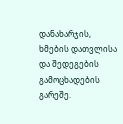დანახარჯის, ხმების დათვლისა და შედეგების გამოცხადების გარეშე.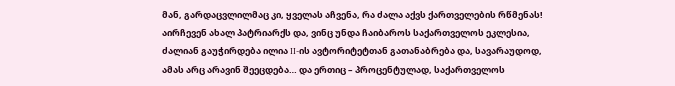მან, გარდაცვლილმაც კი, ყველას აჩვენა, რა ძალა აქვს ქართველების რწმენას! აირჩევენ ახალ პატრიარქს და, ვინც უნდა ჩაიბაროს საქართველოს ეკლესია, ძალიან გაუჭირდება ილია II-ის ავტორიტეტთან გათანაბრება და, სავარაუდოდ, ამას არც არავინ შეეცდება… და ერთიც – პროცენტულად, საქართველოს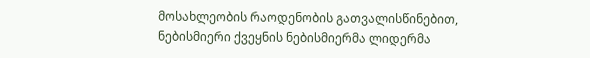მოსახლეობის რაოდენობის გათვალისწინებით, ნებისმიერი ქვეყნის ნებისმიერმა ლიდერმა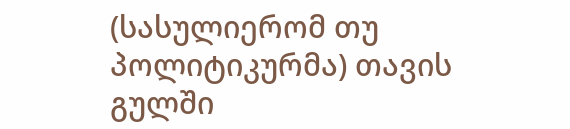(სასულიერომ თუ პოლიტიკურმა) თავის გულში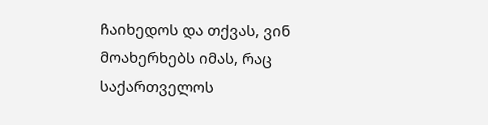ჩაიხედოს და თქვას, ვინ მოახერხებს იმას, რაც საქართველოს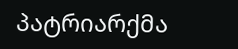პატრიარქმა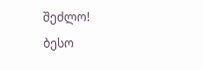შეძლო!
ბესო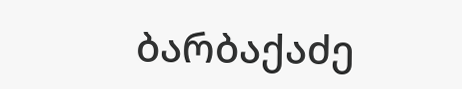ბარბაქაძე